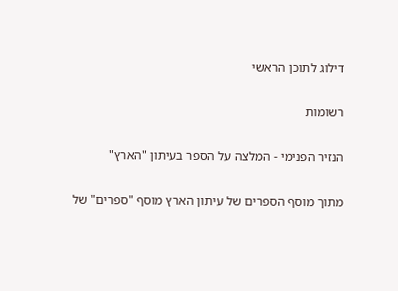דילוג לתוכן הראשי

רשומות

הנזיר הפנימי - המלצה על הספר בעיתון "הארץ"

מתוך מוסף הספרים של עיתון הארץ מוסף "ספרים" של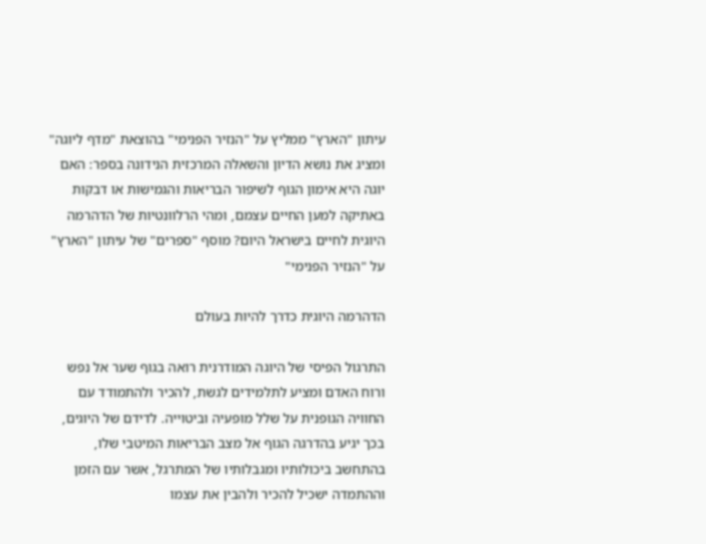עיתון "הארץ" ממליץ על "הנזיר הפנימי" בהוצאת "מדף ליוגה"  ומציג את נושא הדיון והשאלה המרכזית הנידונה בספר: האם יוגה היא אימון הגוף לשיפור הבריאות והגמישות או דבקות באתיקה למען החיים עצמם, ומהי הרלוונטיות של הדהרמה היוגית לחיים בישראל היום? מוסף "ספרים" של עיתון "הארץ" על "הנזיר הפנימי"

הדהרמה היוגית כדרך להיות בעולם

התרגול הפיסי של היוגה המודרנית רואה בגוף שער אל נפש ורוח האדם ומציע לתלמידים לגשת, להכיר ולהתמודד עם החוויה הגופנית על שלל מופעיה וביטוייה. לדידם של היוגים, בכך יגיע בהדרגה הגוף אל מצב הבריאות המיטבי שלו, בהתחשב ביכולותיו ומגבלותיו של המתרגל, אשר עם הזמן וההתמדה ישכיל להכיר ולהבין את עצמו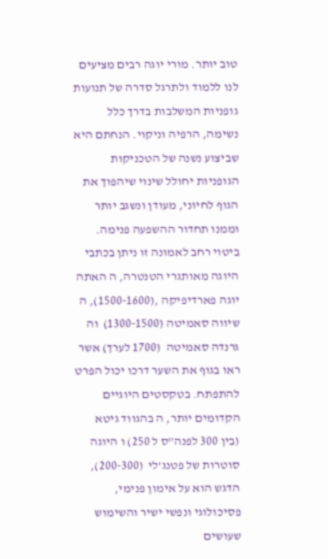טוב יותר. מורי יוגה רבים מציעים לנו ללמוד ולתרגל סדרה של תנועות גופניות המשלבות בדרך כלל נשימה, הרפיה וניקוי. הנחתם היא שביצוע נשנה של הטכניקות הגופניות יחולל שינוי שיהפוך את הגוף לחיוני, מעודן ונשגב יותר וממנו תחדור ההשפעה פנימה. ביטוי רחב לאמונה זו ניתן בכתבי היוגה מאותגרי הטנטרה, ה האתה יוגה פארדיפיקה ,(1500-1600), ה שיווה סאמיטה (1300-1500)  וה גרנדה סאמיטה  (1700 לערך) אשר ראו בגוף את השער דרכו יכול הפרט להתפתח. בטקסטים היוגיים הקדומים יותר, ה בהגווד גיטא (בין 300 לפנה”ס ל 250) ו היוגה סוטרות של פטנג’לי  (200-300), הדגש הוא על אימון פנימי, פסיכולוגי ונפשי ישיר והשימוש שעושים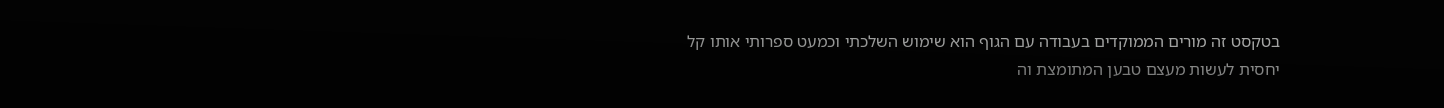בטקסט זה מורים הממוקדים בעבודה עם הגוף הוא שימוש השלכתי וכמעט ספרותי אותו קל יחסית לעשות מעצם טבען המתומצת וה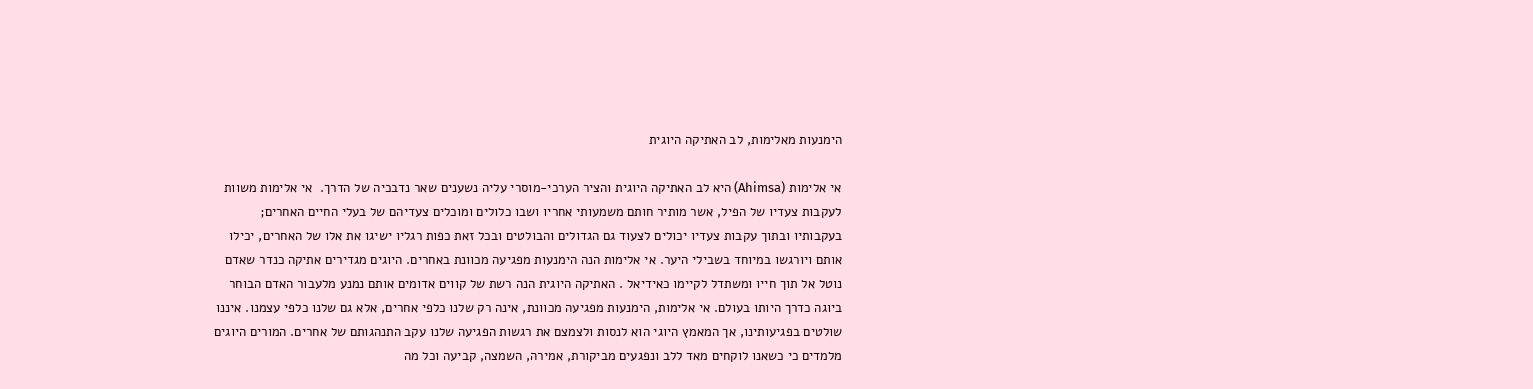הימנעות מאלימות, לב האתיקה היוגית

אי אלימות (Ahimsa) היא לב האתיקה היוגית והציר הערכי-מוסרי עליה נשענים שאר נדבכיה של הדרך.  אי אלימות משוות לעקבות צעדיו של הפיל, אשר מותיר חותם משמעותי אחריו ושבו כלולים ומוכלים צעדיהם של בעלי החיים האחרים; בעקבותיו ובתוך עקבות צעדיו יכולים לצעוד גם הגדולים והבולטים ובכל זאת כפות רגליו ישיגו את אלו של האחרים, יכילו אותם ויורגשו במיוחד בשבילי היער. אי אלימות הנה הימנעות מפגיעה מכוונת באחרים. היוגים מגדירים אתיקה כנדר שאדם נוטל אל תוך חייו ומשתדל לקיימו כאידיאל . האתיקה היוגית הנה רשת של קווים אדומים אותם נמנע מלעבור האדם הבוחר ביוגה כדרך היותו בעולם. אי אלימות, הימנעות מפגיעה מכוונת, אינה רק שלנו כלפי אחרים, אלא גם שלנו כלפי עצמנו. איננו שולטים בפגיעותינו, אך המאמץ היוגי הוא לנסות ולצמצם את רגשות הפגיעה שלנו עקב התנהגותם של אחרים. המורים היוגים מלמדים כי כשאנו לוקחים מאד ללב ונפגעים מביקורת, אמירה, השמצה, קביעה וכל מה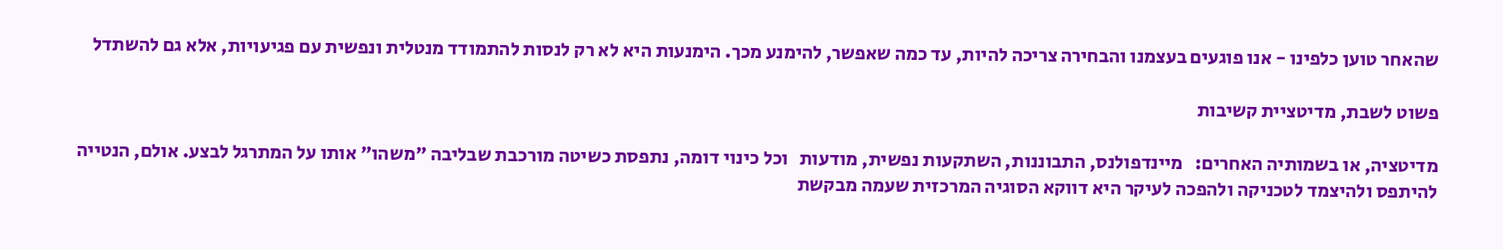שהאחר טוען כלפינו - אנו פוגעים בעצמנו והבחירה צריכה להיות, עד כמה שאפשר, להימנע מכך. הימנעות היא לא רק לנסות להתמודד מנטלית ונפשית עם פגיעויות, אלא גם להשתדל

פשוט לשבת, מדיטציית קשיבות

מדיטציה, או בשמותיה האחרים:   מיינדפולנס, התבוננות, השתקעות נפשית, מודעות   וכל כינוי דומה, נתפסת כשיטה מורכבת שבליבה "משהו" אותו על המתרגל לבצע. אולם, הנטייה להיתפס ולהיצמד לטכניקה ולהפכה לעיקר היא דווקא הסוגיה המרכזית שעמה מבקשת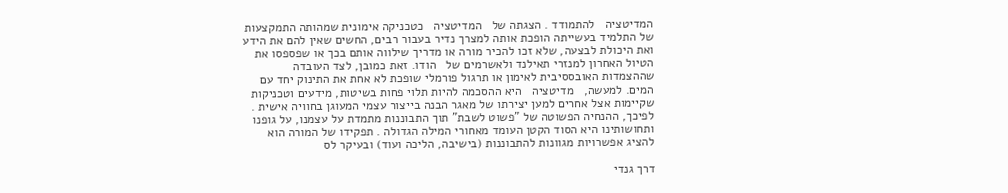המדיטציה   להתמודד . הצגתה של   המדיטציה   כטכניקה אימונית שמהותה התמקצעות של התלמיד בעשייתה הופכת אותה למצרך נדיר בעבור רבים, החשים שאין להם את הידע ואת היכולת לבצעה, שלא זכו להכיר מורה או מדריך שילווה אותם בכך או שפספסו את הטיול האחרון למנזרי תאילנד ולאשרמים של   הודו. זאת כמובן, לצד העובדה שההצמדות האובססיבית לאימון או תרגול פורמלי שופכת לא אחת את התינוק יחד עם המים. למעשה,   מדיטציה   היא ההסכמה להיות תלוי פחות בשיטות, מידעים וטכניקות שקיימות אצל אחרים למען יצירתו של מאגר הבנה בייצור עצמי המעוגן בחוויה אישית . לפיכך, ההנחיה הפשוטה של "פשוט לשבת" תוך התבוננות מתמדת על עצמנו, על גופנו ותחושותינו היא הסוד הקטן העומד מאחורי המילה הגדולה . תפקידו של המורה הוא להציג אפשרויות מגוונות להתבוננות (בישיבה, הליכה ועוד) ובעיקר לס

דרך גנדי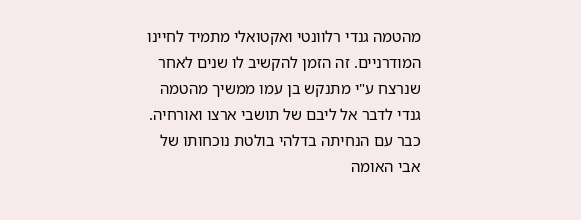מהטמה גנדי רלוונטי ואקטואלי מתמיד לחיינו המודרניים. זה הזמן להקשיב לו שנים לאחר שנרצח ע"י מתנקש בן עמו ממשיך מהטמה גנדי לדבר אל ליבם של תושבי ארצו ואורחיה. כבר עם הנחיתה בדלהי בולטת נוכחותו של אבי האומה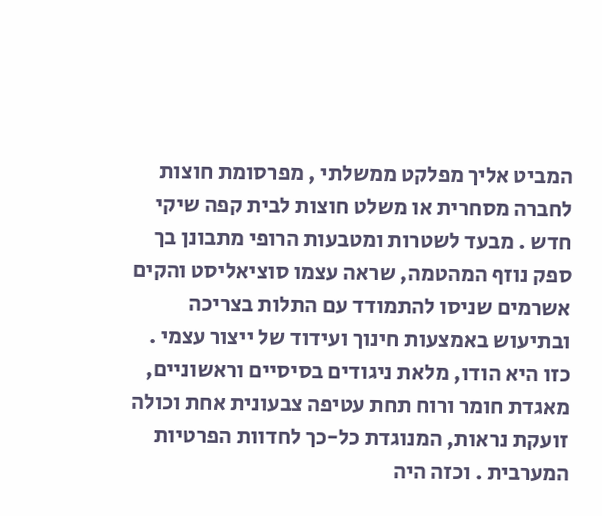המביט אליך מפלקט ממשלתי , מפרסומת חוצות לחברה מסחרית או משלט חוצות לבית קפה שיקי חדש . מבעד לשטרות ומטבעות הרופי מתבונן בך ספק נוזף המהטמה, שראה עצמו סוציאליסט והקים אשרמים שניסו להתמודד עם התלות בצריכה ובתיעוש באמצעות חינוך ועידוד של ייצור עצמי . כזו היא הודו, מלאת ניגודים בסיסיים וראשוניים, מאגדת חומר ורוח תחת עטיפה צבעונית אחת וכולה זועקת נראות, המנוגדת כל-כך לחדוות הפרטיות המערבית . וכזה היה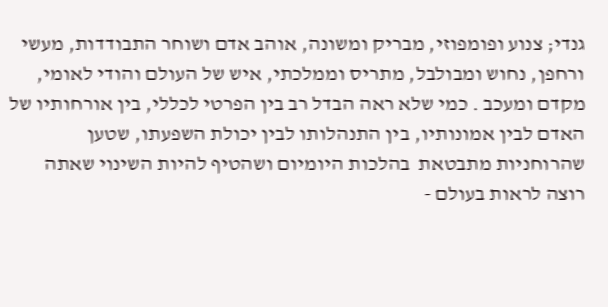גנדי; צנוע ופומפוזי, מבריק ומשונה, אוהב אדם ושוחר התבודדות, מעשי ורחפן, נחוש ומבולבל, מתריס וממלכתי, איש של העולם והודי לאומי, מקדם ומעכב . כמי שלא ראה הבדל רב בין הפרטי לכללי, בין אורחותיו של האדם לבין אמונותיו, בין התנהלותו לבין יכולת השפעתו, שטען שהרוחניות מתבטאת  בהלכות היומיום ושהטיף להיות השינוי שאתה רוצה לראות בעולם -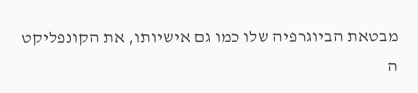מבטאת הביוגרפיה שלו כמו גם אישיותו, את הקונפליקט ה